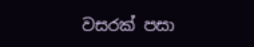වසරක් පසා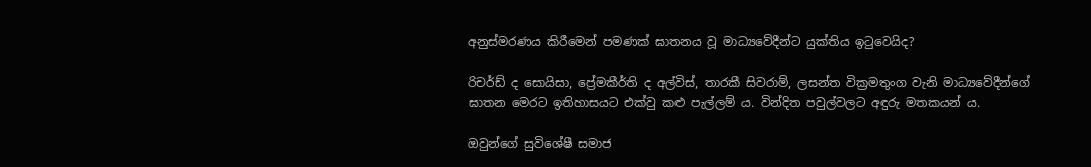අනුස්මරණය කිරීමෙන් පමණක් ඝාතනය වූ මාධ්‍යවේදීන්ට යුක්තිය ඉටුවෙයිද?

රිචර්ඩ් ද සොයිසා, ප්‍රේමකීර්ති ද අල්විස්, තාරකී සිවරාම්, ලසන්ත වික්‍රමතුංග වැනි මාධ්‍යවේදීන්ගේ ඝාතන මෙරට ඉතිහාසයට එක්වු කළු පැල්ලම් ය. වින්දිත පවුල්වලට අඳුරු මතකයන් ය.

ඔවුන්ගේ සුවිශේෂී සමාජ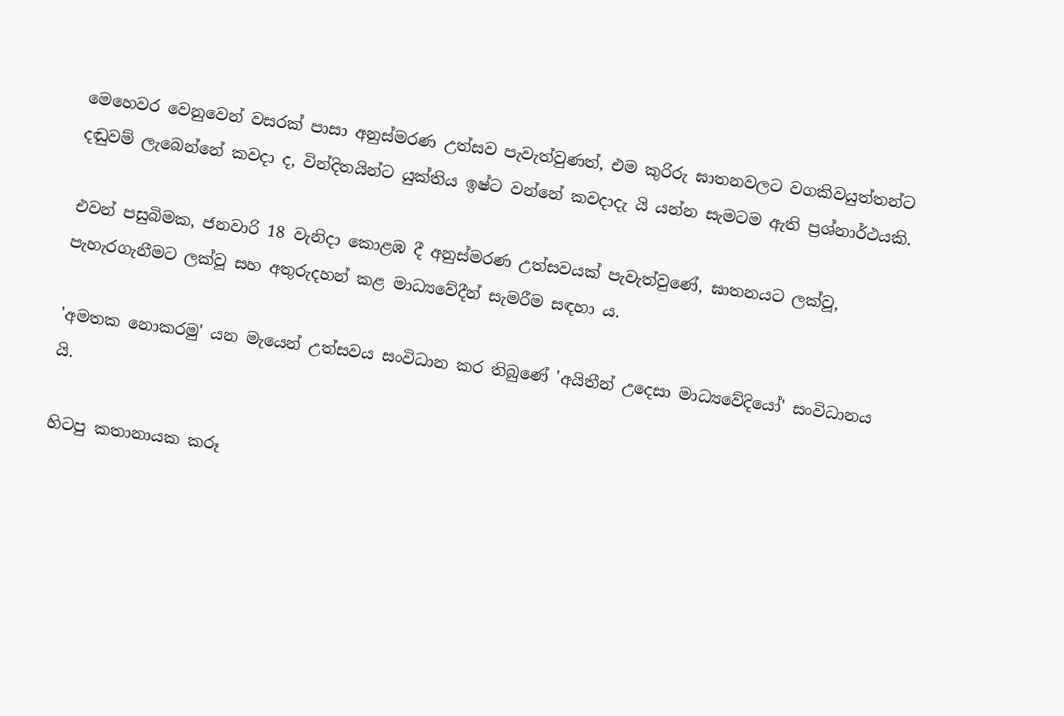මෙහෙවර වෙනුවෙන් වසරක් පාසා අනුස්මරණ උත්සව පැවැත්වුණත්, එම කුරිරු ඝාතනවලට වගකිවයුත්තන්ට දඬුවම් ලැබෙන්නේ කවදා ද, වින්දිතයින්ට යුක්තිය ඉෂ්ට වන්නේ කවදාදැ යි යන්න සැමටම ඇති ප්‍රශ්නාර්ථයකි.

එවන් පසුබිමක, ජනවාරි 18 වැනිදා කොළඹ දී අනුස්මරණ උත්සවයක් පැවැත්වුණේ, ඝාතනයට ලක්වූ, පැහැරගැනීමට ලක්වූ සහ අතුරුදහන් කළ මාධ්‍යවේදීන් සැමරීම සඳහා ය.

'අමතක නොකරමු' යන මැයෙන් උත්සවය සංවිධාන කර තිබුණේ 'අයිතීන් උදෙසා මාධ්‍යවේදියෝ' සංවිධානය යි.

හිටපු කතානායක කරූ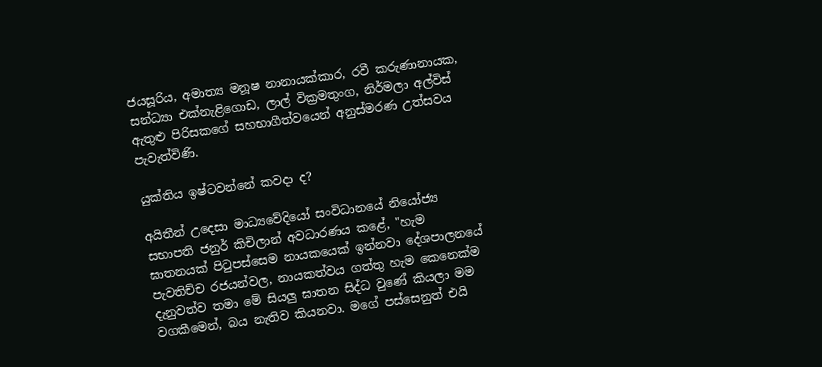ජයසූරිය, අමාත්‍ය මනූෂ නානායක්කාර, රවී කරුණානායක, සන්ධ්‍යා එක්නැළිගොඩ, ලාල් වික්‍රමතුංග, නිර්මලා අල්විස් ඇතුළු පිරිසකගේ සහභාගීත්වයෙන් අනුස්මරණ උත්සවය පැවැත්විණි.

යුක්තිය ඉෂ්ටවන්නේ කවදා ද?

අයිතීන් උදෙසා මාධ්‍යවේදියෝ සංවිධානයේ නියෝජ්‍ය සභාපති ජනුර් කිචිලාන් අවධාරණය කළේ, "හැම ඝාතනයක් පිටුපස්සෙම නායකයෙක් ඉන්නවා දේශපාලනයේ පැවතිච්ච රජයන්වල, නායකත්වය ගත්තු හැම කෙනෙක්ම දැනුවත්ව තමා මේ සියලු ඝාතන සිද්ධ වුණේ කියලා මම වගකීමෙන්, බය නැතිව කියනවා. මගේ පස්සෙනුත් එයි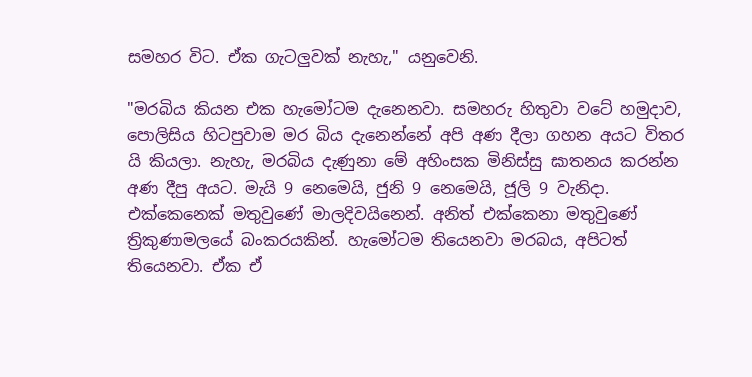සමහර විට. ඒක ගැටලුවක් නැහැ," යනුවෙනි.

"මරබිය කියන එක හැමෝටම දැනෙනවා. සමහරු හිතුවා වටේ හමුදාව, පොලිසිය හිටපුවාම මර බිය දැනෙන්නේ අපි අණ දීලා ගහන අයට විතර යි කියලා. නැහැ, මරබිය දැණුනා මේ අහිංසක මිනිස්සු ඝාතනය කරන්න අණ දීපු අයට. මැයි 9 නෙමෙයි, ජුනි 9 නෙමෙයි, ජූලි 9 වැනිදා. එක්කෙනෙක් මතුවුණේ මාලදිවයිනෙන්. අනිත් එක්කෙනා මතුවුණේ ත්‍රිකුණාමලයේ බංකරයකින්. හැමෝටම තියෙනවා මරබය, අපිටත් තියෙනවා. ඒක ඒ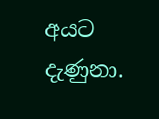අයට දැණුනා.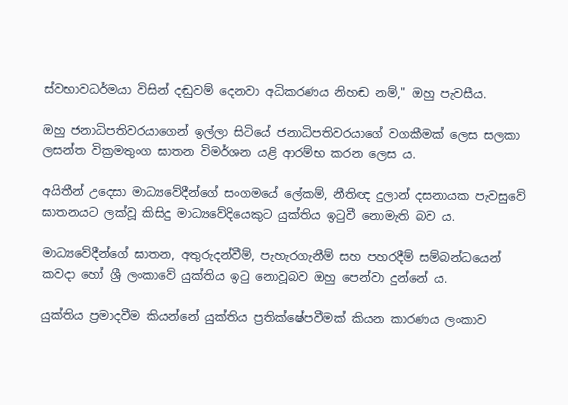ස්වභාවධර්මයා විසින් දඬුවම් දෙනවා අධිකරණය නිහඬ නම්," ඔහු පැවසීය.

ඔහු ජනාධිපතිවරයාගෙන් ඉල්ලා සිටියේ ජනාධිපතිවරයාගේ වගකීමක් ලෙස සලකා ලසන්ත වික්‍රමතුංග ඝාතන විමර්ශන යළි ආරම්භ කරන ලෙස ය.

අයිතීන් උදෙසා මාධ්‍යවේදීන්ගේ සංගමයේ ලේකම්, නීතිඥ දුලාන් දසනායක පැවසුවේ ඝාතනයට ලක්වූ කිසිදු මාධ්‍යවේදියෙකුට යුක්තිය ඉටුවී නොමැති බව ය.

මාධ්‍යවේදීන්ගේ ඝාතන, අතුරුදන්වීම්, පැහැරගැනීම් සහ පහරදීම් සම්බන්ධයෙන් කවදා හෝ ශ්‍රී ලංකාවේ යුක්තිය ඉටු නොවූබව ඔහු පෙන්වා දුන්නේ ය.

යුක්තිය ප්‍රමාදවීම කියන්නේ යුක්තිය ප්‍රතික්ෂේපවීමක් කියන කාරණය ලංකාව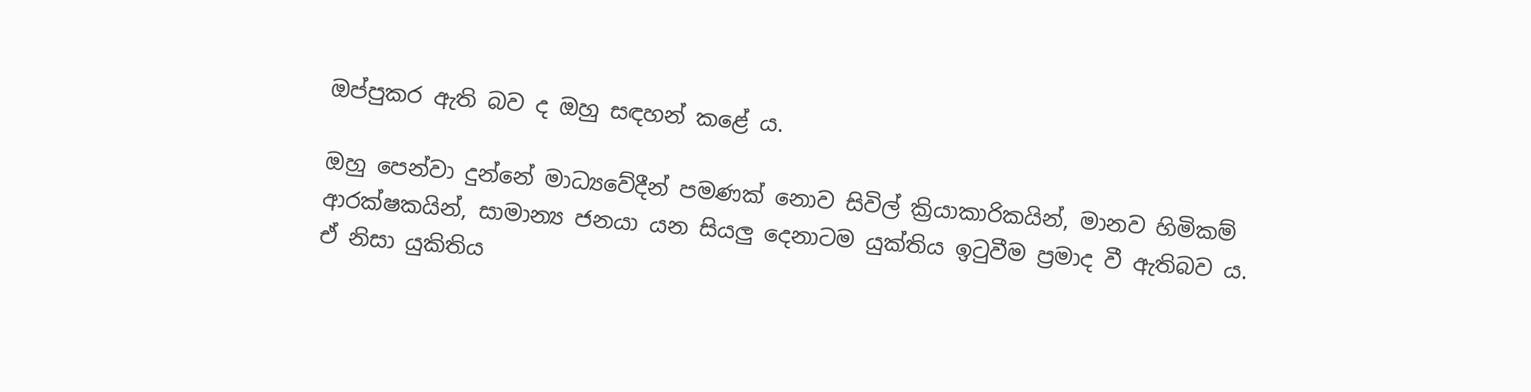ඔප්පුකර ඇති බව ද ඔහු සඳහන් කළේ ය.

ඔහු පෙන්වා දුන්නේ මාධ්‍යවේදීන් පමණක් නොව සිවිල් ක්‍රියාකාරිකයින්, මානව හිමිකම් ආරක්ෂකයින්, සාමාන්‍ය ජනයා යන සියලු දෙනාටම යුක්තිය ඉටුවීම ප්‍රමාද වී ඇතිබව ය. ඒ නිසා යුකිතිය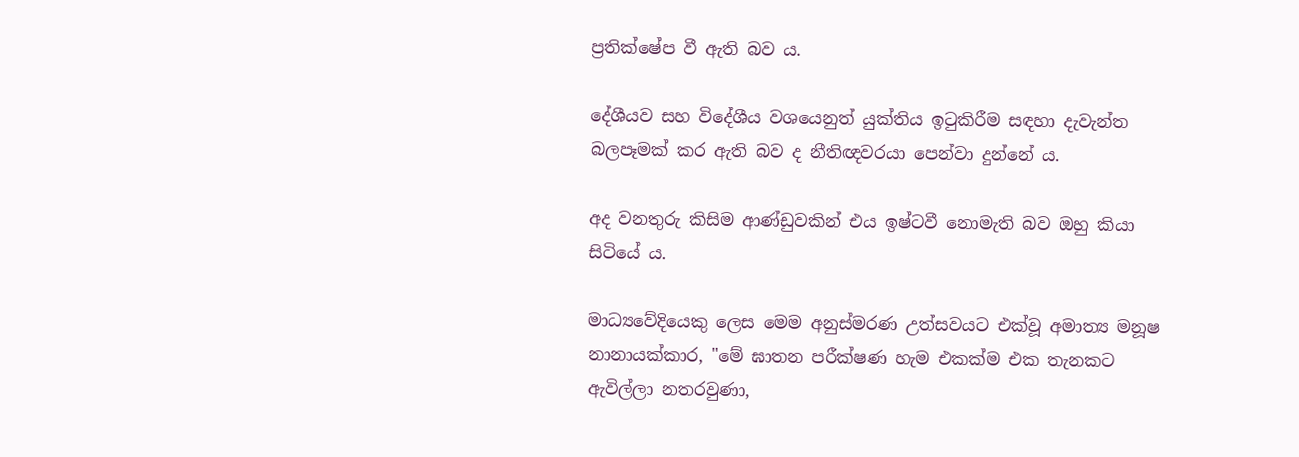ප්‍රතික්ෂේප වී ඇති බව ය.

දේශීයව සහ විදේශීය වශයෙනුත් යුක්තිය ඉටුකිරීම සඳහා දැවැන්ත බලපෑමක් කර ඇති බව ද නීතිඥවරයා පෙන්වා දුන්නේ ය.

අද වනතුරු කිසිම ආණ්ඩුවකින් එය ඉෂ්ටවී නොමැති බව ඔහු කියා සිටියේ ය.

මාධ්‍යවේදියෙකු ලෙස මෙම අනුස්මරණ උත්සවයට එක්වූ අමාත්‍ය මනූෂ නානායක්කාර, "මේ ඝාතන පරීක්ෂණ හැම එකක්ම එක තැනකට ඇවිල්ලා නතරවුණා,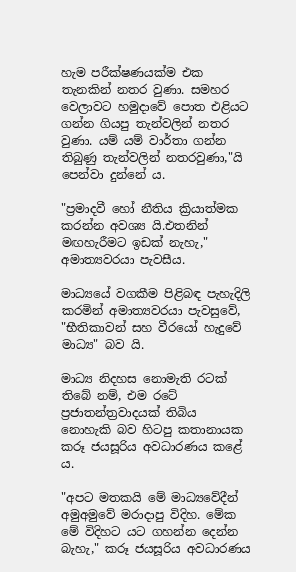හැම පරීක්ෂණයක්ම එක තැනකින් නතර වුණා. සමහර වෙලාවට හමුදාවේ පොත එළියට ගන්න ගියපු තැන්වලින් නතර වුණා. යම් යම් වාර්තා ගන්න තිබුණු තැන්වලින් නතරවුණා,"යි පෙන්වා දුන්නේ ය.

"ප්‍රමාදවී හෝ නීතිය ක්‍රියාත්මක කරන්න අවශ්‍ය යි.එතනින් මඟහැරීමට ඉඩක් නැහැ," අමාත්‍යවරයා පැවසීය.

මාධ්‍යයේ වගකීම පිළිබඳ පැහැදිලි කරමින් අමාත්‍යවරයා පැවසුවේ, "භීතිකාවන් සහ වීරයෝ හැදුවේ මාධ්‍ය" බව යි.

මාධ්‍ය නිදහස නොමැති රටක් තිබේ නම්, එම රටේ ප්‍රජාතන්ත්‍රවාදයක් තිබිය නොහැකි බව හිටපු කතානායක කරූ ජයසූරිය අවධාරණය කළේ ය.

"අපට මතකයි මේ මාධ්‍යවේදීන් අමුඅමුවේ මරාදාපු විදිහ. මේක මේ විදිහට යට ගහන්න දෙන්න බැහැ," කරූ ජයසූරිය අවධාරණය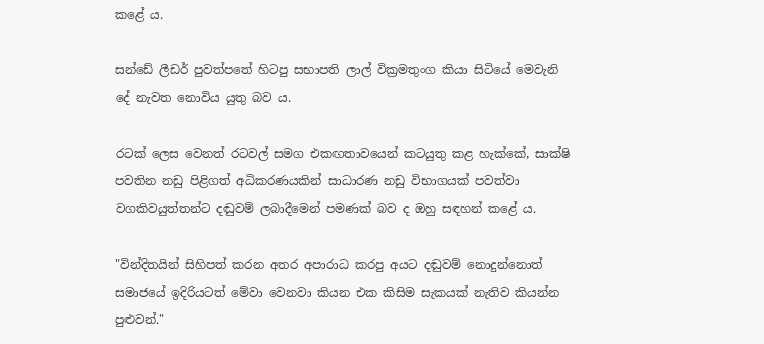කළේ ය.

සන්ඩේ ලීඩර් පුවත්පතේ හිටපු සභාපති ලාල් වික්‍රමතුංග කියා සිටියේ මෙවැනි දේ නැවත නොවිය යුතු බව ය.

රටක් ලෙස වෙනත් රටවල් සමග එකඟතාවයෙන් කටයුතු කළ හැක්කේ, සාක්ෂි පවතින නඩු පිළිගත් අධිකරණයකින් සාධාරණ නඩු විභාගයක් පවත්වා වගකිවයුත්තන්ට දඬුවම් ලබාදීමෙන් පමණක් බව ද ඔහු සඳහන් කළේ ය.

"වින්දිතයින් සිහිපත් කරන අතර අපාරාධ කරපු අයට දඬුවම් නොදුන්නොත් සමාජයේ ඉදිරියටත් මේවා වෙනවා කියන එක කිසිම සැකයක් නැතිව කියන්න පුළුවන්."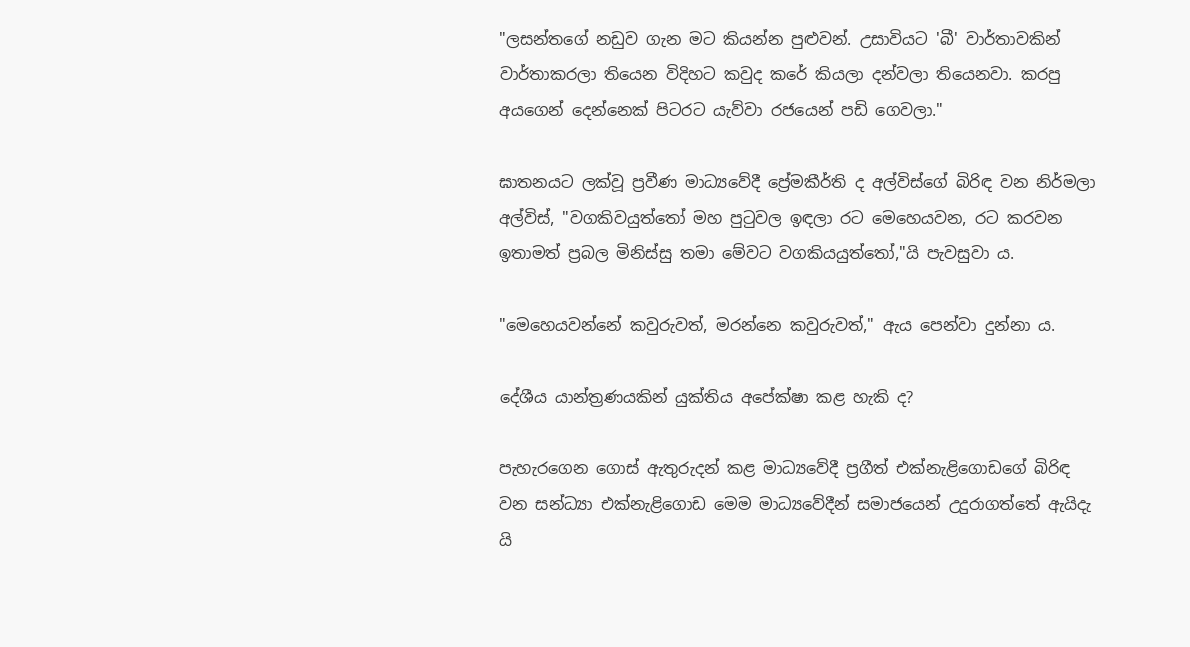"ලසන්තගේ නඩුව ගැන මට කියන්න පුළුවන්. උසාවියට 'බී' වාර්තාවකින් වාර්තාකරලා තියෙන විදිහට කවුද කරේ කියලා දන්වලා තියෙනවා. කරපු අයගෙන් දෙන්නෙක් පිටරට යැව්වා රජයෙන් පඩි ගෙවලා."

ඝාතනයට ලක්වූ ප්‍රවීණ මාධ්‍යවේදී ප්‍රේමකීර්ති ද අල්විස්ගේ බිරිඳ වන නිර්මලා අල්විස්, "වගකිවයුත්තෝ මහ පුටුවල ඉඳලා රට මෙහෙයවන, රට කරවන ඉතාමත් ප්‍රබල මිනිස්සු තමා මේවට වගකියයුත්තෝ,"යි පැවසුවා ය.

"මෙහෙයවන්නේ කවුරුවත්, මරන්නෙ කවුරුවත්," ඇය පෙන්වා දුන්නා ය.

දේශීය යාන්ත්‍රණයකින් යුක්තිය අපේක්ෂා කළ හැකි ද?

පැහැරගෙන ගොස් ඇතුරුදන් කළ මාධ්‍යවේදී ප්‍රගීත් එක්නැළිගොඩගේ බිරිඳ වන සන්ධ්‍යා එක්නැළිගොඩ මෙම මාධ්‍යවේදීන් සමාජයෙන් උදුරාගත්තේ ඇයිදැ යි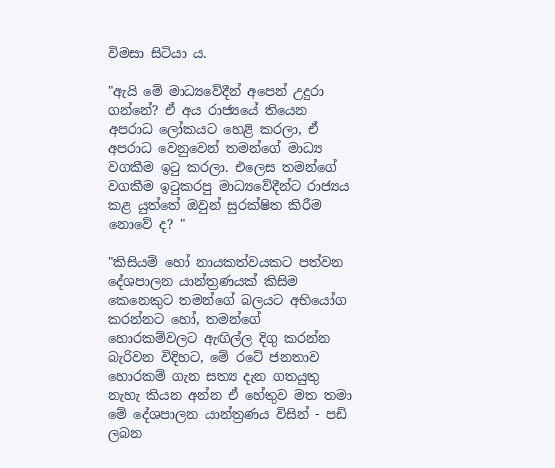විමසා සිටියා ය.

"ඇයි මේ මාධ්‍යවේදීන් අපෙන් උදුරා ගන්නේ? ඒ අය රාජ්‍යයේ තියෙන අපරාධ ලෝකයට හෙළි කරලා, ඒ අපරාධ වෙනුවෙන් තමන්ගේ මාධ්‍ය වගකීම ඉටු කරලා. එලෙස තමන්ගේ වගකීම ඉටුකරපු මාධ්‍යවේදීන්ට රාජ්‍යය කළ යුත්තේ ඔවුන් සුරක්ෂිත කිරීම නොවේ ද? "

"කිසියම් හෝ නායකත්වයකට පත්වන දේශපාලන යාන්ත්‍රණයක් කිසිම කෙනෙකුට තමන්ගේ බලයට අභියෝග කරන්නට හෝ, තමන්ගේ හොරකම්වලට ඇඟිල්ල දිගු කරන්න බැරිවන විදිහට, මේ රටේ ජනතාව හොරකම් ගැන සත්‍ය දැන ගතයුතු නැහැ කියන අන්න ඒ හේතුව මත තමා මේ දේශපාලන යාන්ත්‍රණය විසින් - පඩි ලබන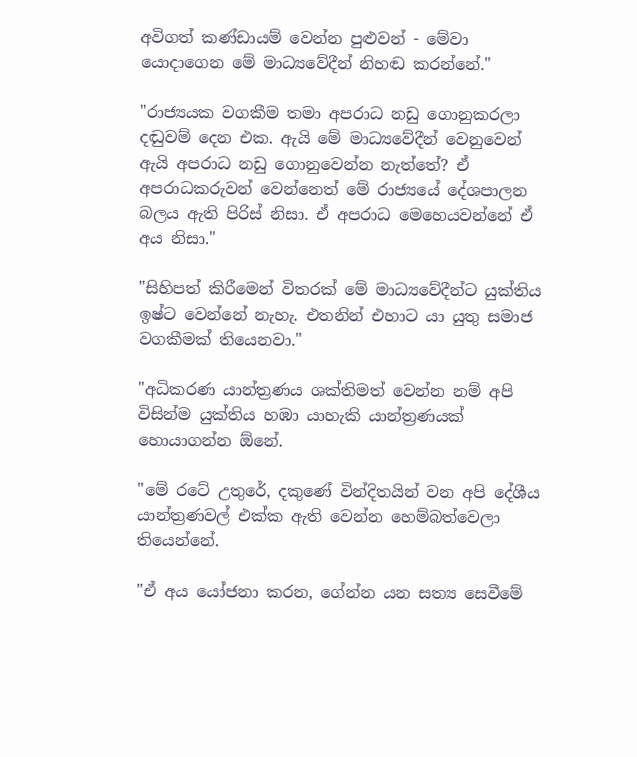අවිගත් කණ්ඩායම් වෙන්න පුළුවන් - මේවා යොදාගෙන මේ මාධ්‍යවේදීන් නිහඬ කරන්නේ."

"රාජ්‍යයක වගකීම තමා අපරාධ නඩු ගොනුකරලා දඬුවම් දෙන එක. ඇයි මේ මාධ්‍යවේදීන් වෙනුවෙන් ඇයි අපරාධ නඩු ගොනුවෙන්න නැත්තේ? ඒ අපරාධකරුවන් වෙන්නෙත් මේ රාජ්‍යයේ දේශපාලන බලය ඇති පිරිස් නිසා. ඒ අපරාධ මෙහෙයවන්නේ ඒ අය නිසා."

"සිහිපත් කිරීමෙන් විතරක් මේ මාධ්‍යවේදීන්ට යුක්තිය ඉෂ්ට වෙන්නේ නැහැ. එතනින් එහාට යා යුතු සමාජ වගකීමක් තියෙනවා."

"අධිකරණ යාන්ත්‍රණය ශක්තිමත් වෙන්න නම් අපි විසින්ම යුක්තිය හඹා යාහැකි යාන්ත්‍රණයක් හොයාගන්න ඕනේ.

"මේ රටේ උතුරේ, දකුණේ වින්දිතයින් වන අපි දේශීය යාන්ත්‍රණවල් එක්ක ඇති වෙන්න හෙම්බත්වෙලා තියෙන්නේ.

"ඒ අය යෝජනා කරන, ගේන්න යන සත්‍ය සෙවීමේ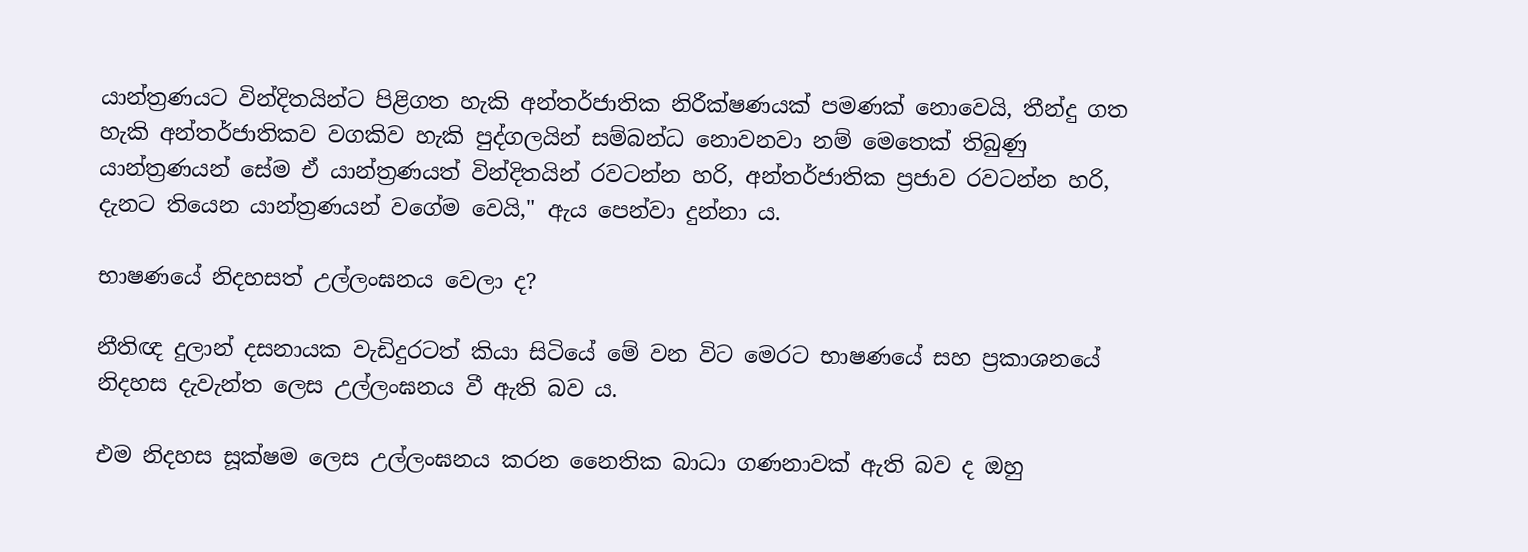යාන්ත්‍රණයට වින්දිතයින්ට පිළිගත හැකි අන්තර්ජාතික නිරීක්ෂණයක් පමණක් නොවෙයි, තීන්දු ගත හැකි අන්තර්ජාතිකව වගකිව හැකි පුද්ගලයින් සම්බන්ධ නොවනවා නම් මෙතෙක් තිබුණු යාන්ත්‍රණයන් සේම ඒ යාන්ත්‍රණයත් වින්දිතයින් රවටන්න හරි, අන්තර්ජාතික ප්‍රජාව රවටන්න හරි, දැනට තියෙන යාන්ත්‍රණයන් වගේම වෙයි," ඇය පෙන්වා දුන්නා ය.

භාෂණයේ නිදහසත් උල්ලංඝනය වෙලා ද?

නීතිඥ දුලාන් දසනායක වැඩිදුරටත් කියා සිටියේ මේ වන විට මෙරට භාෂණයේ සහ ප්‍රකාශනයේ නිදහස දැවැන්ත ලෙස උල්ලංඝනය වී ඇති බව ය.

එම නිදහස සූක්ෂම ලෙස උල්ලංඝනය කරන නෛතික බාධා ගණනාවක් ඇති බව ද ඔහු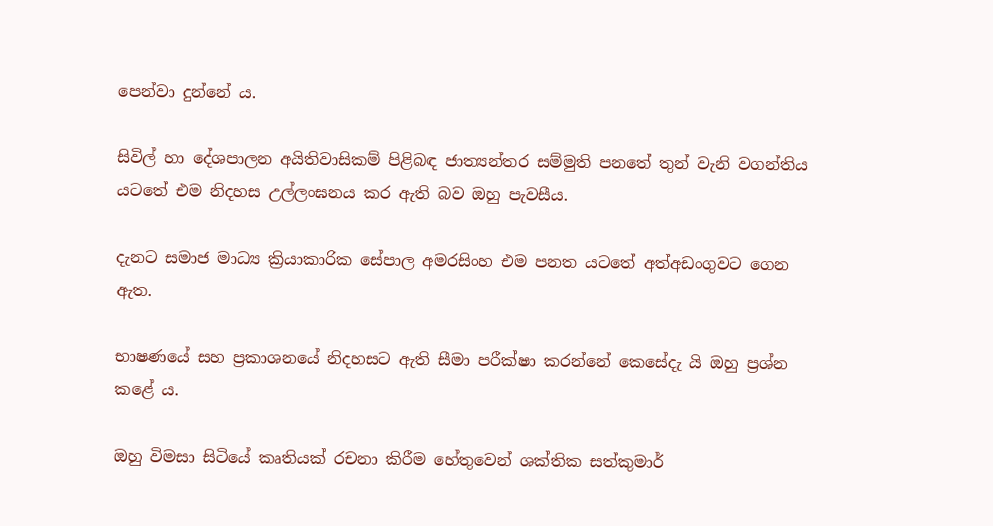පෙන්වා දුන්නේ ය.

සිවිල් හා දේශපාලන අයිතිවාසිකම් පිළිබඳ ජාත්‍යන්තර සම්මුති පනතේ තුන් වැනි වගන්තිය යටතේ එම නිදහස උල්ලංඝනය කර ඇති බව ඔහු පැවසීය.

දැනට සමාජ මාධ්‍ය ක්‍රියාකාරික සේපාල අමරසිංහ එම පනත යටතේ අත්අඩංගුවට ගෙන ඇත.

භාෂණයේ සහ ප්‍රකාශනයේ නිදහසට ඇති සීමා පරීක්ෂා කරන්නේ කෙසේදැ යි ඔහු ප්‍රශ්න කළේ ය.

ඔහු විමසා සිටියේ කෘතියක් රචනා කිරීම හේතුවෙන් ශක්තික සත්කුමාර්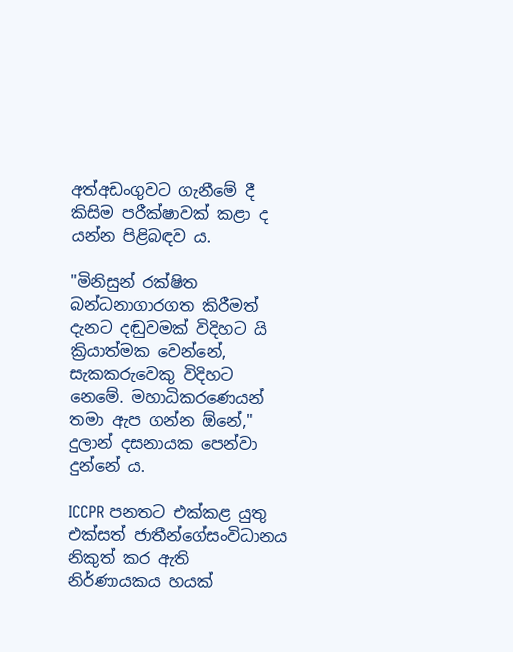අත්අඩංගුවට ගැනීමේ දී කිසිම පරීක්ෂාවක් කළා ද යන්න පිළිබඳව ය.

"මිනිසුන් රක්ෂිත බන්ධනාගාරගත කිරීමත් දැනට දඬුවමක් විදිහට යි ක්‍රියාත්මක වෙන්නේ, සැකකරුවෙකු විදිහට නෙමේ. මහාධිකරණෙයන් තමා ඇප ගන්න ඕනේ," දුලාන් දසනායක පෙන්වා දුන්නේ ය.

ICCPR පනතට එක්කළ යුතු එක්සත් ජාතීන්ගේසංවිධානය නිකුත් කර ඇති නිර්ණායකය හයක්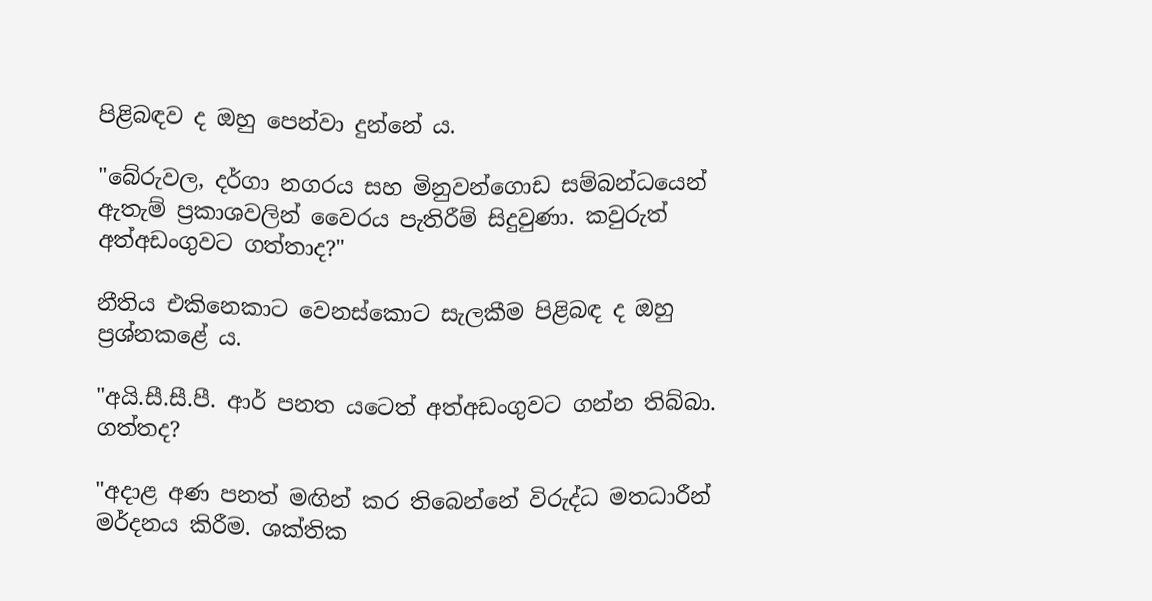පිළිබඳව ද ඔහු පෙන්වා දුන්නේ ය.

"බේරුවල, දර්ගා නගරය සහ මිනුවන්ගොඩ සම්බන්ධයෙන් ඇතැම් ප්‍රකාශවලින් වෛරය පැතිරීම් සිදුවුණා. කවුරුත් අත්අඩංගුවට ගත්තාද?"

නීතිය එකිනෙකාට වෙනස්කොට සැලකීම පිළිබඳ ද ඔහු ප්‍රශ්නකළේ ය.

"අයි.සී.සී.පී. ආර් පනත යටෙත් අත්අඩංගුවට ගන්න තිබ්බා. ගත්තද?

"අදාළ අණ පනත් මඟින් කර තිබෙන්නේ විරුද්ධ මතධාරීන් මර්දනය කිරීම. ශක්තික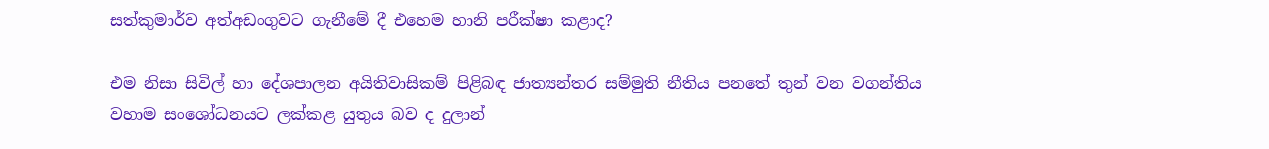සත්කුමාර්ව අත්අඩංගුවට ගැනීමේ දී එහෙම හානි පරීක්ෂා කළාද?

එම නිසා සිවිල් හා දේශපාලන අයිතිවාසිකම් පිළිබඳ ජාත්‍යන්තර සම්මුති නීතිය පනතේ තුන් වන වගන්තිය වහාම සංශෝධනයට ලක්කළ යුතුය බව ද දුලාන්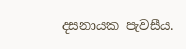දසනායක පැවසීය.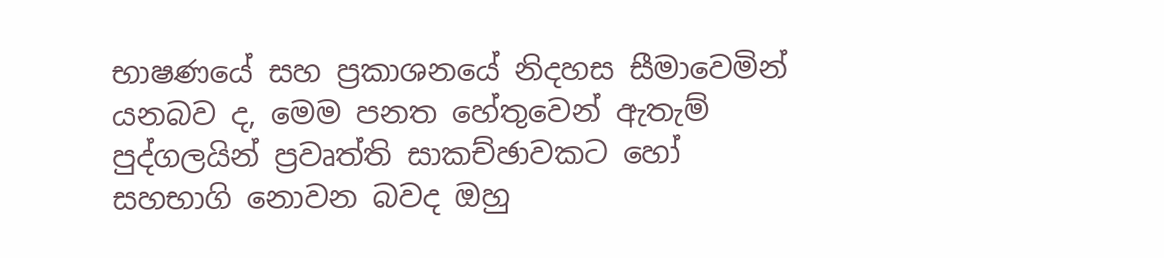භාෂණයේ සහ ප්‍රකාශනයේ නිදහස සීමාවෙමින් යනබව ද, මෙම පනත හේතුවෙන් ඇතැම් පුද්ගලයින් ප්‍රවෘත්ති සාකච්ඡාවකට හෝ සහභාගි නොවන බවද ඔහු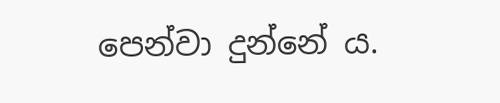පෙන්වා දුන්නේ ය.